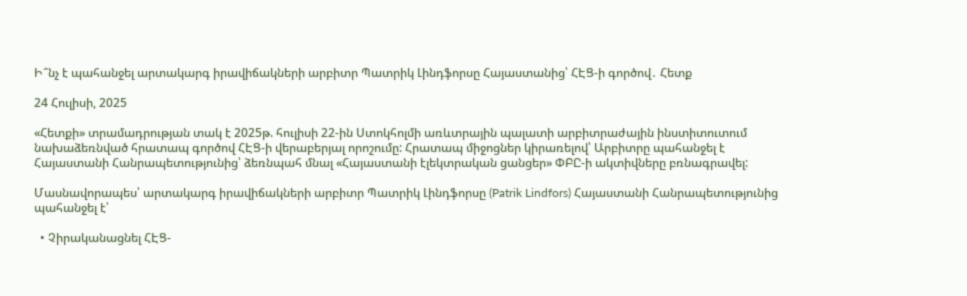Ի՞նչ է պահանջել արտակարգ իրավիճակների արբիտր Պատրիկ Լինդֆորսը Հայաստանից՝ ՀԷՑ-ի գործով․ Հետք

24 Հուլիսի, 2025

«Հետքի» տրամադրության տակ է 2025թ. հուլիսի 22-ին Ստոկհոլմի առևտրային պալատի արբիտրաժային ինստիտուտում նախաձեռնված հրատապ գործով ՀԷՑ-ի վերաբերյալ որոշումը: Հրատապ միջոցներ կիրառելով՝ Արբիտրը պահանջել է Հայաստանի Հանրապետությունից՝ ձեռնպահ մնալ «Հայաստանի էլեկտրական ցանցեր» ՓԲԸ-ի ակտիվները բռնագրավել:

Մասնավորապես՝ արտակարգ իրավիճակների արբիտր Պատրիկ Լինդֆորսը (Patrik Lindfors) Հայաստանի Հանրապետությունից  պահանջել է՝

  • Չիրականացնել ՀԷՑ-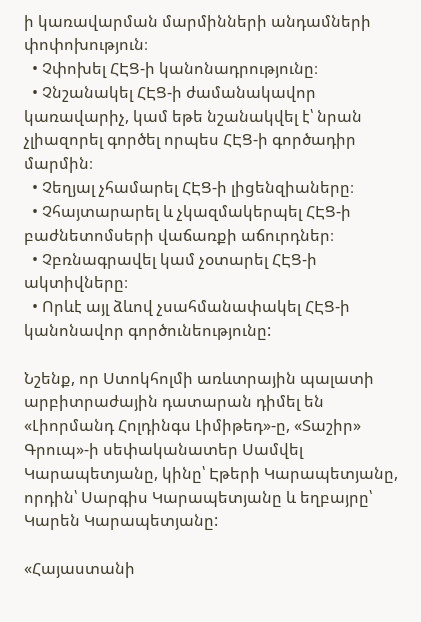ի կառավարման մարմինների անդամների փոփոխություն։
  • Չփոխել ՀԷՑ-ի կանոնադրությունը։
  • Չնշանակել ՀԷՑ-ի ժամանակավոր կառավարիչ, կամ եթե նշանակվել է՝ նրան չլիազորել գործել որպես ՀԷՑ-ի գործադիր մարմին։
  • Չեղյալ չհամարել ՀԷՑ-ի լիցենզիաները։
  • Չհայտարարել և չկազմակերպել ՀԷՑ-ի բաժնետոմսերի վաճառքի աճուրդներ։
  • Չբռնագրավել կամ չօտարել ՀԷՑ-ի ակտիվները։
  • Որևէ այլ ձևով չսահմանափակել ՀԷՑ-ի կանոնավոր գործունեությունը:

Նշենք, որ Ստոկհոլմի առևտրային պալատի արբիտրաժային դատարան դիմել են «Լիորմանդ Հոլդինգս Լիմիթեդ»-ը, «Տաշիր» Գրուպ»-ի սեփականատեր Սամվել Կարապետյանը, կինը՝ Էթերի Կարապետյանը, որդին՝ Սարգիս Կարապետյանը և եղբայրը՝ Կարեն Կարապետյանը:

«Հայաստանի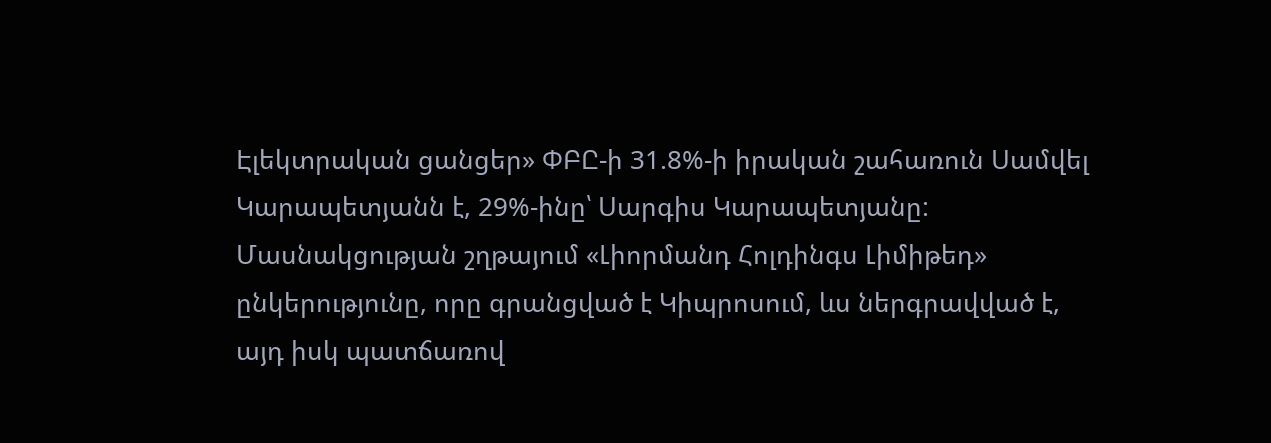Էլեկտրական ցանցեր» ՓԲԸ-ի 31.8%-ի իրական շահառուն Սամվել Կարապետյանն է, 29%-ինը՝ Սարգիս Կարապետյանը: Մասնակցության շղթայում «Լիորմանդ Հոլդինգս Լիմիթեդ» ընկերությունը, որը գրանցված է Կիպրոսում, ևս ներգրավված է, այդ իսկ պատճառով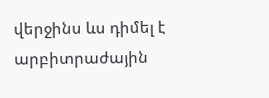վերջինս ևս դիմել է արբիտրաժային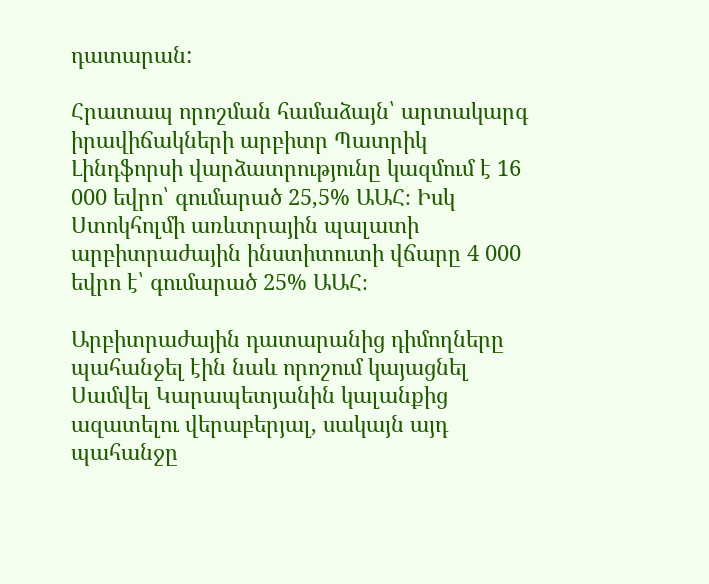դատարան:

Հրատապ որոշման համաձայն՝ արտակարգ իրավիճակների արբիտր Պատրիկ Լինդֆորսի վարձատրությունը կազմում է 16 000 եվրո՝ գումարած 25,5% ԱԱՀ։ Իսկ Ստոկհոլմի առևտրային պալատի արբիտրաժային ինստիտուտի վճարը 4 000 եվրո է՝ գումարած 25% ԱԱՀ։

Արբիտրաժային դատարանից դիմողները պահանջել էին նաև որոշում կայացնել Սամվել Կարապետյանին կալանքից ազատելու վերաբերյալ, սակայն այդ պահանջը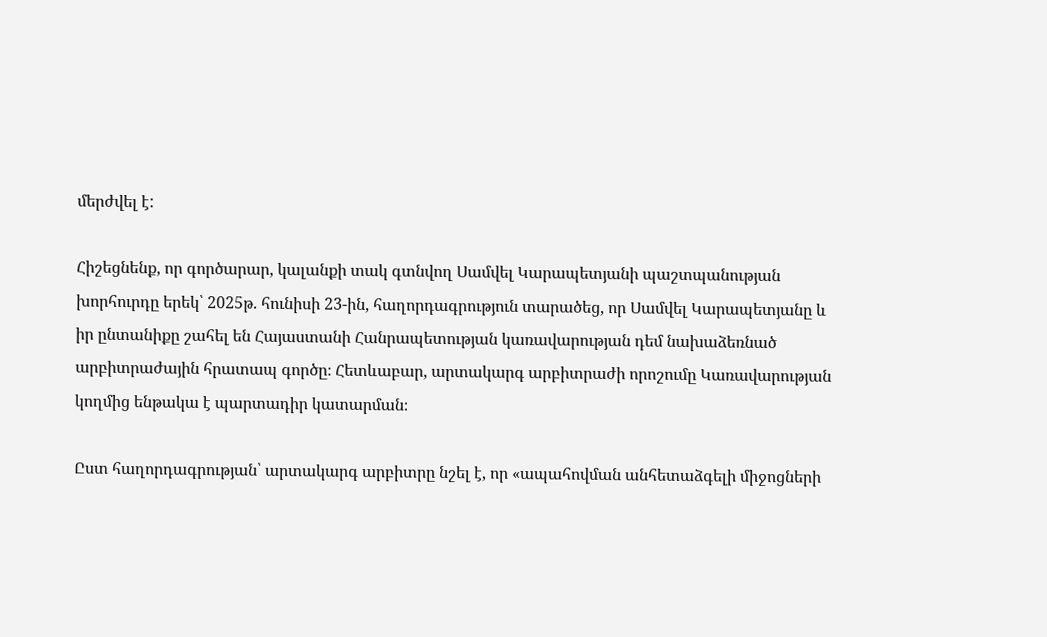մերժվել է:

Հիշեցնենք, որ գործարար, կալանքի տակ գտնվող Սամվել Կարապետյանի պաշտպանության  խորհուրդը երեկ՝ 2025թ. հունիսի 23-ին, հաղորդագրություն տարածեց, որ Սամվել Կարապետյանը և իր ընտանիքը շահել են Հայաստանի Հանրապետության կառավարության դեմ նախաձեռնած արբիտրաժային հրատապ գործը։ Հետևաբար, արտակարգ արբիտրաժի որոշումը Կառավարության կողմից ենթակա է պարտադիր կատարման։

Ըստ հաղորդագրության՝ արտակարգ արբիտրը նշել է, որ «ապահովման անհետաձգելի միջոցների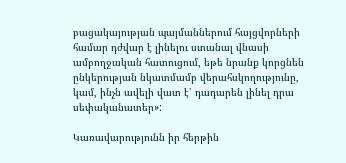բացակայության պայմաններում հայցվորների համար դժվար է լինելու ստանալ վնասի ամբողջական հատուցում, եթե նրանք կորցնեն ընկերության նկատմամբ վերահսկողությունը, կամ, ինչն ավելի վատ է՝ դադարեն լինել դրա սեփականատեր»:

Կառավարությունն իր հերթին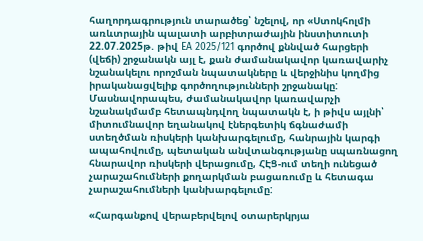հաղորդագրություն տարածեց՝ նշելով, որ «Ստոկհոլմի առևտրային պալատի արբիտրաժային ինստիտուտի 22.07.2025թ. թիվ EA 2025/121 գործով քննված հարցերի (վեճի) շրջանակն այլ է, քան ժամանակավոր կառավարիչ նշանակելու որոշման նպատակները և վերջինիս կողմից իրականացվելիք գործողությունների շրջանակը: Մասնավորապես, ժամանակավոր կառավարչի նշանակմամբ հետապնդվող նպատակն է, ի թիվս այլնի՝ միտումնավոր եղանակով էներգետիկ ճգնաժամի ստեղծման ռիսկերի կանխարգելումը, հանրային կարգի ապահովումը, պետական անվտանգությանը սպառնացող հնարավոր ռիսկերի վերացումը, ՀԷՑ-ում տեղի ունեցած չարաշահումների քողարկման բացառումը և հետագա չարաշահումների կանխարգելումը:

«Հարգանքով վերաբերվելով օտարերկրյա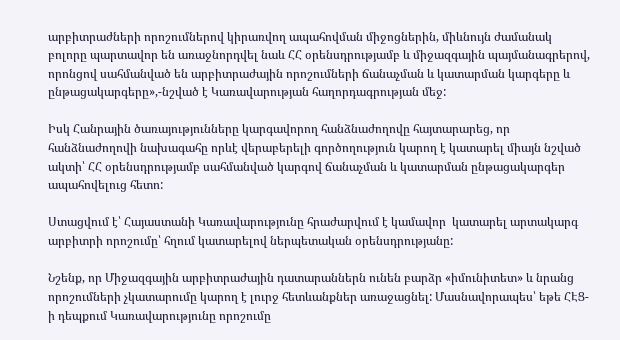արբիտրաժների որոշումներով կիրառվող ապահովման միջոցներին, միևնույն ժամանակ բոլորը պարտավոր են առաջնորդվել նաև ՀՀ օրենսդրությամբ և միջազգային պայմանագրերով, որոնցով սահմանված են արբիտրաժային որոշումների ճանաչման և կատարման կարգերը և ընթացակարգերը»,-նշված է Կառավարության հաղորդագրության մեջ:

Իսկ Հանրային ծառայությունները կարգավորող հանձնաժողովը հայտարարեց, որ հանձնաժողովի նախագահը որևէ վերաբերելի գործողություն կարող է կատարել միայն նշված ակտի՝ ՀՀ օրենսդրությամբ սահմանված կարգով ճանաչման և կատարման ընթացակարգեր ապահովելուց հետո:

Ստացվում է՝ Հայաստանի Կառավարությունը հրաժարվում է կամավոր  կատարել արտակարգ արբիտրի որոշումը՝ հղում կատարելով ներպետական օրենսդրությանը:

Նշենք, որ Միջազգային արբիտրաժային դատարաններն ունեն բարձր «իմունիտետ» և նրանց որոշումների չկատարումը կարող է լուրջ հետևանքներ առաջացնել: Մասնավորապես՝ եթե ՀԷՑ-ի դեպքում Կառավարությունը որոշումը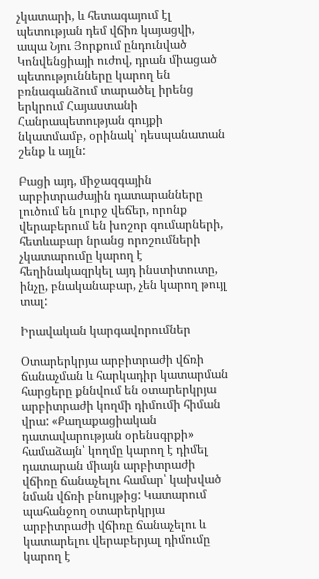չկատարի, և հետագայում էլ պետության դեմ վճիռ կայացվի, ապա Նյու Յորքում ընդունված Կոնվենցիայի ուժով, դրան միացած պետությունները կարող են բռնագանձում տարածել իրենց երկրում Հայաստանի Հանրապետության գույքի նկատմամբ, օրինակ՝ դեսպանատան շենք և այլն:

Բացի այդ, միջազգային արբիտրաժային դատարանները լուծում են լուրջ վեճեր, որոնք վերաբերում են խոշոր գումարների, հետևաբար նրանց որոշումների չկատարումը կարող է հեղինակազրկել այդ ինստիտուտը, ինչը, բնականաբար, չեն կարող թույլ տալ:

Իրավական կարգավորումներ

Օտարերկրյա արբիտրաժի վճռի ճանաչման և հարկադիր կատարման հարցերը քննվում են օտարերկրյա արբիտրաժի կողմի դիմումի հիման վրա: «Քաղաքացիական դատավարության օրենսգրքի» համաձայն՝ կողմը կարող է դիմել դատարան միայն արբիտրաժի վճիռը ճանաչելու համար՝ կախված նման վճռի բնույթից: Կատարում պահանջող օտարերկրյա արբիտրաժի վճիռը ճանաչելու և կատարելու վերաբերյալ դիմումը կարող է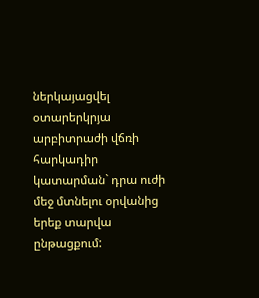ներկայացվել օտարերկրյա արբիտրաժի վճռի հարկադիր կատարման` դրա ուժի մեջ մտնելու օրվանից երեք տարվա ընթացքում: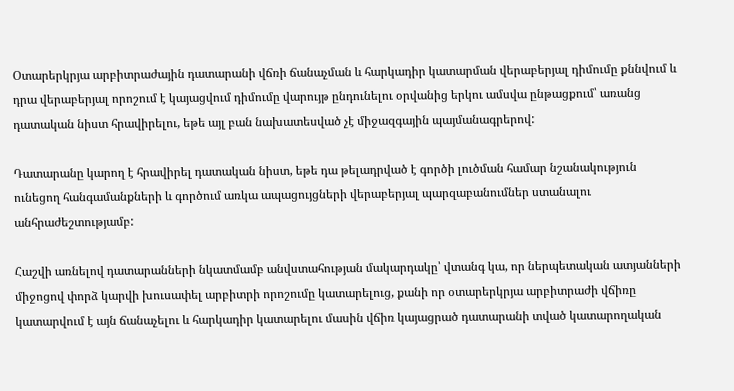Օտարերկրյա արբիտրաժային դատարանի վճռի ճանաչման և հարկադիր կատարման վերաբերյալ դիմումը քննվում և դրա վերաբերյալ որոշում է կայացվում դիմումը վարույթ ընդունելու օրվանից երկու ամսվա ընթացքում՝ առանց դատական նիստ հրավիրելու, եթե այլ բան նախատեսված չէ միջազգային պայմանագրերով:

Դատարանը կարող է հրավիրել դատական նիստ, եթե դա թելադրված է գործի լուծման համար նշանակություն ունեցող հանգամանքների և գործում առկա ապացույցների վերաբերյալ պարզաբանումներ ստանալու անհրաժեշտությամբ:

Հաշվի առնելով դատարանների նկատմամբ անվստահության մակարդակը՝ վտանգ կա, որ ներպետական ատյանների միջոցով փորձ կարվի խուսափել արբիտրի որոշումը կատարելուց, քանի որ օտարերկրյա արբիտրաժի վճիռը կատարվում է այն ճանաչելու և հարկադիր կատարելու մասին վճիռ կայացրած դատարանի տված կատարողական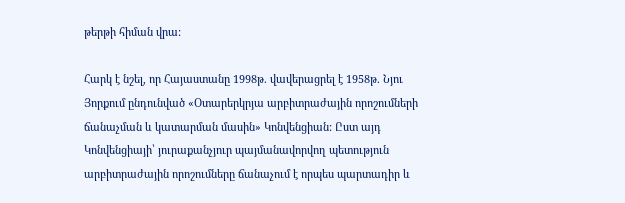թերթի հիման վրա:

Հարկ է նշել, որ Հայաստանը 1998թ. վավերացրել է 1958թ. Նյու Յորքում ընդունված «Օտարերկրյա արբիտրաժային որոշումների ճանաչման և կատարման մասին» Կոնվենցիան: Ըստ այդ Կոնվենցիայի՝ յուրաքանչյուր պայմանավորվող պետություն արբիտրաժային որոշումները ճանաչում է որպես պարտադիր և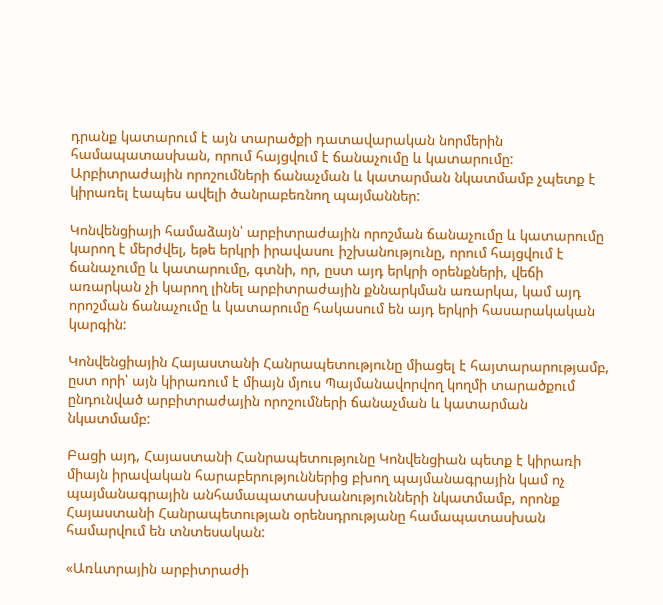դրանք կատարում է այն տարածքի դատավարական նորմերին համապատասխան, որում հայցվում է ճանաչումը և կատարումը: Արբիտրաժային որոշումների ճանաչման և կատարման նկատմամբ չպետք է կիրառել էապես ավելի ծանրաբեռնող պայմաններ:

Կոնվենցիայի համաձայն՝ արբիտրաժային որոշման ճանաչումը և կատարումը կարող է մերժվել, եթե երկրի իրավասու իշխանությունը, որում հայցվում է ճանաչումը և կատարումը, գտնի, որ, ըստ այդ երկրի օրենքների, վեճի առարկան չի կարող լինել արբիտրաժային քննարկման առարկա, կամ այդ որոշման ճանաչումը և կատարումը հակասում են այդ երկրի հասարակական կարգին:

Կոնվենցիային Հայաստանի Հանրապետությունը միացել է հայտարարությամբ, ըստ որի՝ այն կիրառում է միայն մյուս Պայմանավորվող կողմի տարածքում ընդունված արբիտրաժային որոշումների ճանաչման և կատարման նկատմամբ:

Բացի այդ, Հայաստանի Հանրապետությունը Կոնվենցիան պետք է կիրառի միայն իրավական հարաբերություններից բխող պայմանագրային կամ ոչ պայմանագրային անհամապատասխանությունների նկատմամբ, որոնք Հայաստանի Հանրապետության օրենսդրությանը համապատասխան համարվում են տնտեսական:

«Առևտրային արբիտրաժի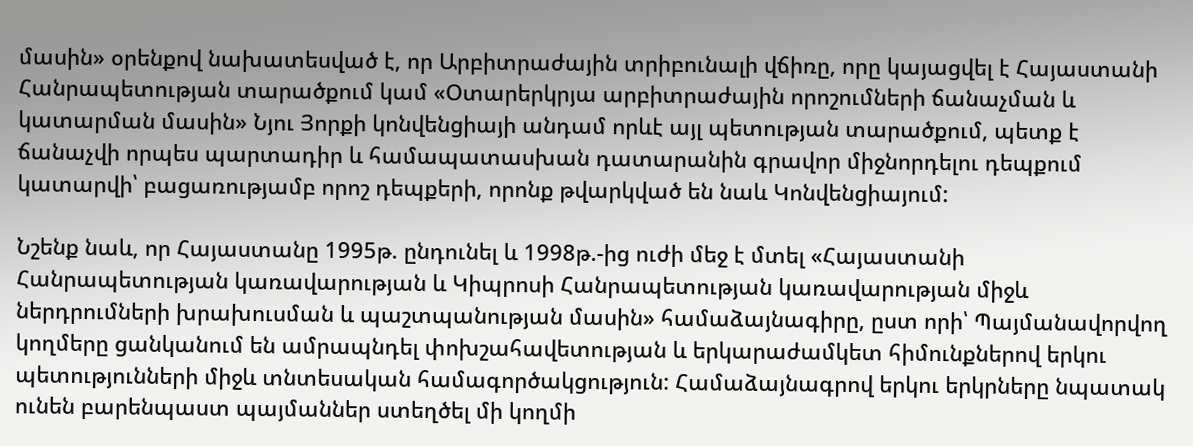մասին» օրենքով նախատեսված է, որ Արբիտրաժային տրիբունալի վճիռը, որը կայացվել է Հայաստանի Հանրապետության տարածքում կամ «Օտարերկրյա արբիտրաժային որոշումների ճանաչման և կատարման մասին» Նյու Յորքի կոնվենցիայի անդամ որևէ այլ պետության տարածքում, պետք է ճանաչվի որպես պարտադիր և համապատասխան դատարանին գրավոր միջնորդելու դեպքում կատարվի՝ բացառությամբ որոշ դեպքերի, որոնք թվարկված են նաև Կոնվենցիայում:

Նշենք նաև, որ Հայաստանը 1995թ. ընդունել և 1998թ.-ից ուժի մեջ է մտել «Հայաստանի Հանրապետության կառավարության և Կիպրոսի Հանրապետության կառավարության միջև ներդրումների խրախուսման և պաշտպանության մասին» համաձայնագիրը, ըստ որի՝ Պայմանավորվող կողմերը ցանկանում են ամրապնդել փոխշահավետության և երկարաժամկետ հիմունքներով երկու պետությունների միջև տնտեսական համագործակցություն: Համաձայնագրով երկու երկրները նպատակ ունեն բարենպաստ պայմաններ ստեղծել մի կողմի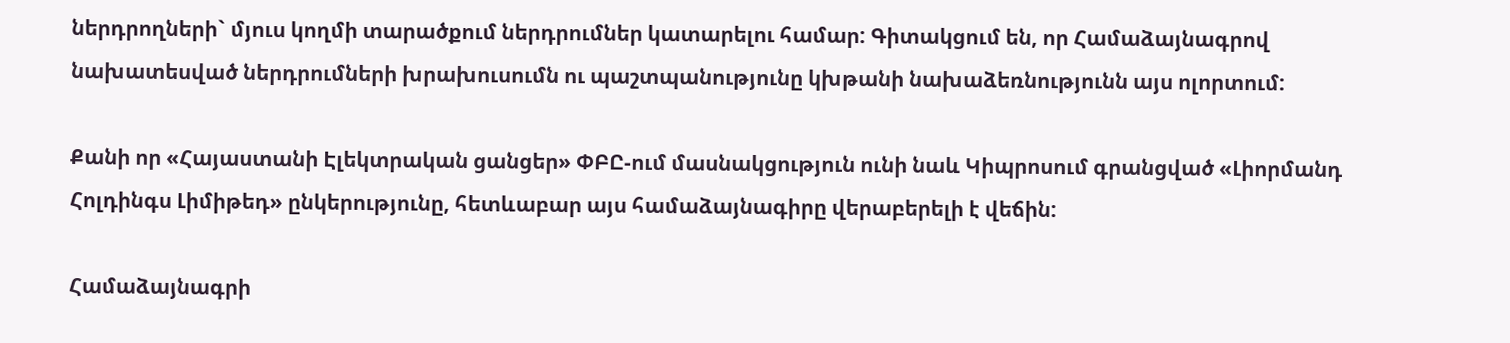ներդրողների` մյուս կողմի տարածքում ներդրումներ կատարելու համար: Գիտակցում են, որ Համաձայնագրով նախատեսված ներդրումների խրախուսումն ու պաշտպանությունը կխթանի նախաձեռնությունն այս ոլորտում:

Քանի որ «Հայաստանի Էլեկտրական ցանցեր» ՓԲԸ-ում մասնակցություն ունի նաև Կիպրոսում գրանցված «Լիորմանդ Հոլդինգս Լիմիթեդ» ընկերությունը, հետևաբար այս համաձայնագիրը վերաբերելի է վեճին:

Համաձայնագրի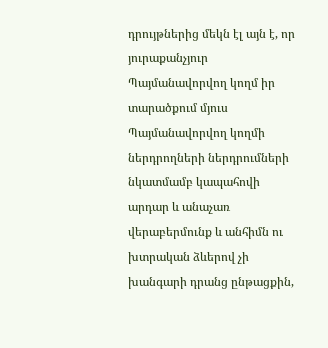դրույթներից մեկն էլ այն է, որ յուրաքանչյուր Պայմանավորվող կողմ իր տարածքում մյուս Պայմանավորվող կողմի ներդրողների ներդրումների նկատմամբ կապահովի արդար և անաչառ վերաբերմունք և անհիմն ու խտրական ձևերով չի խանգարի դրանց ընթացքին,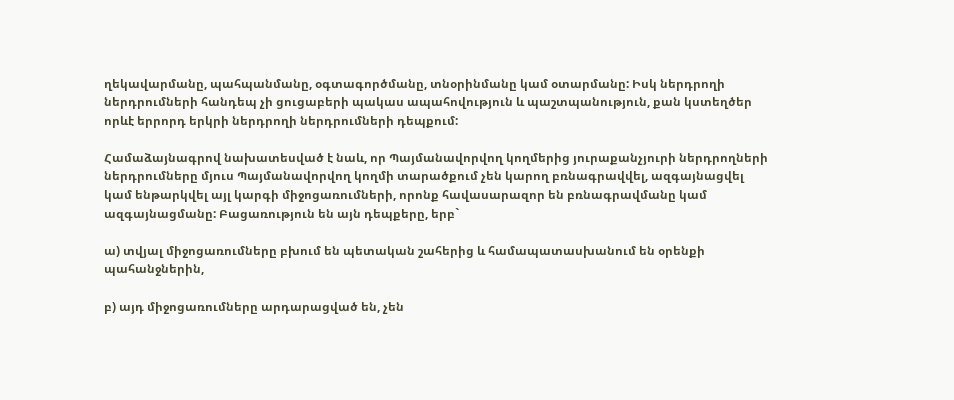ղեկավարմանը, պահպանմանը, օգտագործմանը, տնօրինմանը կամ օտարմանը: Իսկ ներդրողի ներդրումների հանդեպ չի ցուցաբերի պակաս ապահովություն և պաշտպանություն, քան կստեղծեր որևէ երրորդ երկրի ներդրողի ներդրումների դեպքում:

Համաձայնագրով նախատեսված է նաև, որ Պայմանավորվող կողմերից յուրաքանչյուրի ներդրողների ներդրումները մյուս Պայմանավորվող կողմի տարածքում չեն կարող բռնագրավվել, ազգայնացվել կամ ենթարկվել այլ կարգի միջոցառումների, որոնք հավասարազոր են բռնագրավմանը կամ ազգայնացմանը: Բացառություն են այն դեպքերը, երբ`

ա) տվյալ միջոցառումները բխում են պետական շահերից և համապատասխանում են օրենքի պահանջներին,

բ) այդ միջոցառումները արդարացված են, չեն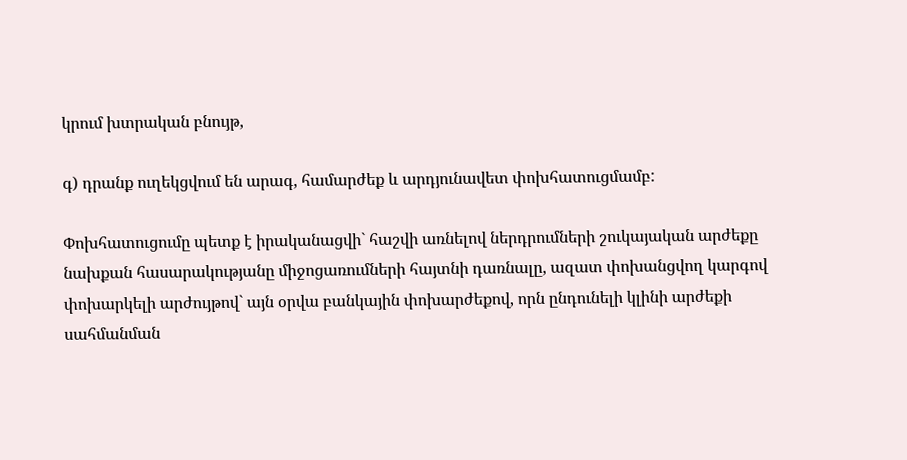կրում խտրական բնույթ,

գ) դրանք ուղեկցվում են արագ, համարժեք և արդյունավետ փոխհատուցմամբ:

Փոխհատուցումը պետք է իրականացվի` հաշվի առնելով ներդրումների շուկայական արժեքը նախքան հասարակությանը միջոցառումների հայտնի դառնալը, ազատ փոխանցվող կարգով փոխարկելի արժույթով` այն օրվա բանկային փոխարժեքով, որն ընդունելի կլինի արժեքի սահմանման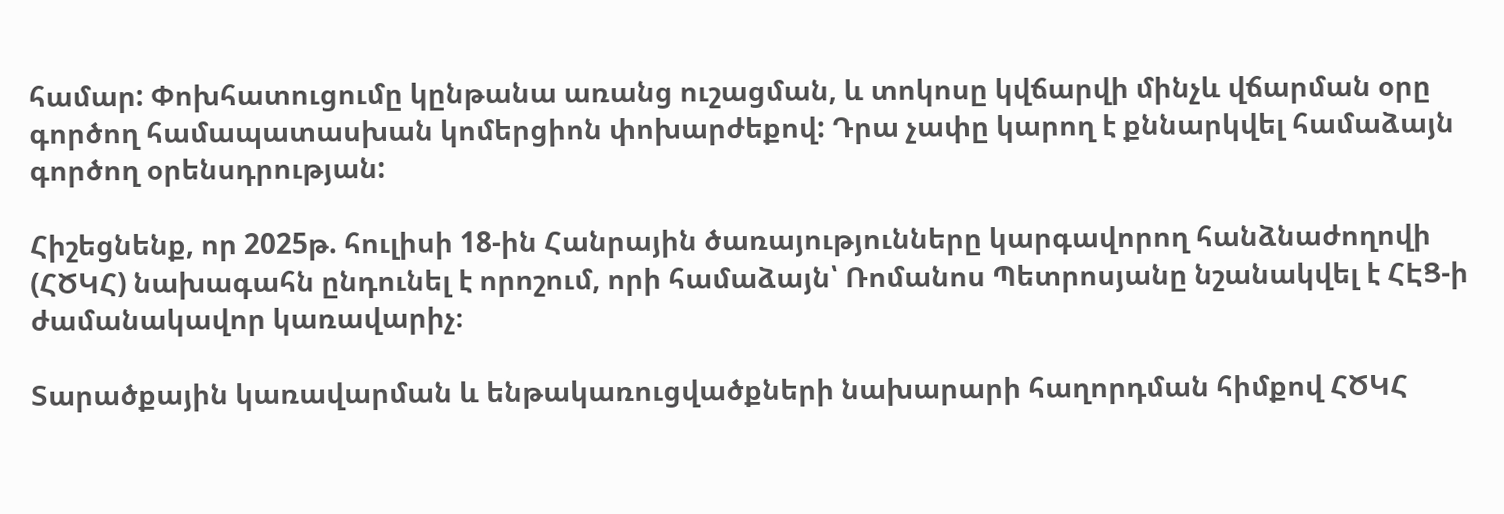համար: Փոխհատուցումը կընթանա առանց ուշացման, և տոկոսը կվճարվի մինչև վճարման օրը գործող համապատասխան կոմերցիոն փոխարժեքով: Դրա չափը կարող է քննարկվել համաձայն գործող օրենսդրության:

Հիշեցնենք, որ 2025թ. հուլիսի 18-ին Հանրային ծառայությունները կարգավորող հանձնաժողովի (ՀԾԿՀ) նախագահն ընդունել է որոշում, որի համաձայն՝ Ռոմանոս Պետրոսյանը նշանակվել է ՀԷՑ-ի ժամանակավոր կառավարիչ։

Տարածքային կառավարման և ենթակառուցվածքների նախարարի հաղորդման հիմքով ՀԾԿՀ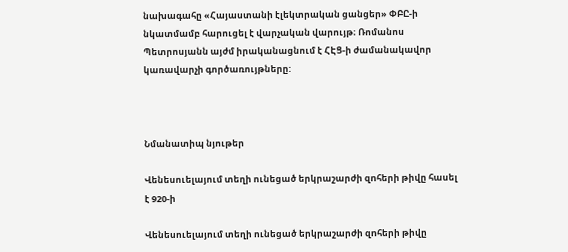նախագահը «Հայաստանի էլեկտրական ցանցեր» ՓԲԸ-ի նկատմամբ հարուցել է վարչական վարույթ։ Ռոմանոս Պետրոսյանն այժմ իրականացնում է ՀԷՑ-ի ժամանակավոր կառավարչի գործառույթները:



Նմանատիպ նյութեր

Վենեսուելայում տեղի ունեցած երկրաշարժի զnհերի թիվը հասել է 920-ի

Վենեսուելայում տեղի ունեցած երկրաշարժի զnհերի թիվը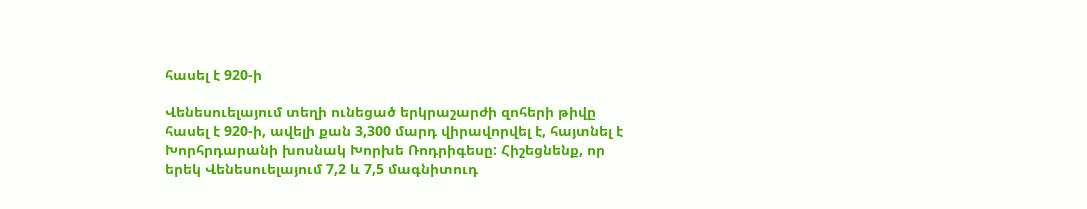հասել է 920-ի

Վենեսուելայում տեղի ունեցած երկրաշարժի զոհերի թիվը հասել է 920-ի, ավելի քան 3,300 մարդ վիրավորվել է, հայտնել է Խորհրդարանի խոսնակ Խորխե Ռոդրիգեսը: Հիշեցնենք, որ երեկ Վենեսուելայում 7,2 և 7,5 մագնիտուդ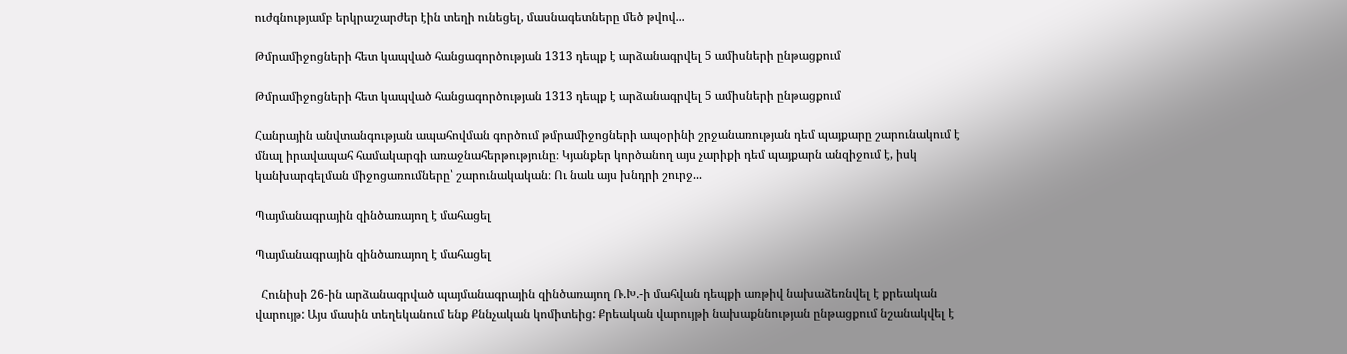ուժգնությամբ երկրաշարժեր էին տեղի ունեցել, մասնագետները մեծ թվով...

Թմրամիջոցների հետ կապված հանցագործության 1313 դեպք է արձանագրվել 5 ամիսների ընթացքում

Թմրամիջոցների հետ կապված հանցագործության 1313 դեպք է արձանագրվել 5 ամիսների ընթացքում

Հանրային անվտանգության ապահովման գործում թմրամիջոցների ապօրինի շրջանառության դեմ պայքարը շարունակում է մնալ իրավապահ համակարգի առաջնահերթությունը։ Կյանքեր կործանող այս չարիքի դեմ պայքարն անզիջում է, իսկ կանխարգելման միջոցառումները՝ շարունակական։ Ու նաև այս խնդրի շուրջ...

Պայմանագրային զինծառայող է մահացել

Պայմանագրային զինծառայող է մահացել

  Հունիսի 26-ին արձանագրված պայմանագրային զինծառայող Ռ.Խ.-ի մահվան դեպքի առթիվ նախաձեռնվել է քրեական վարույթ: Այս մասին տեղեկանում ենք Քննչական կոմիտեից: Քրեական վարույթի նախաքննության ընթացքում նշանակվել է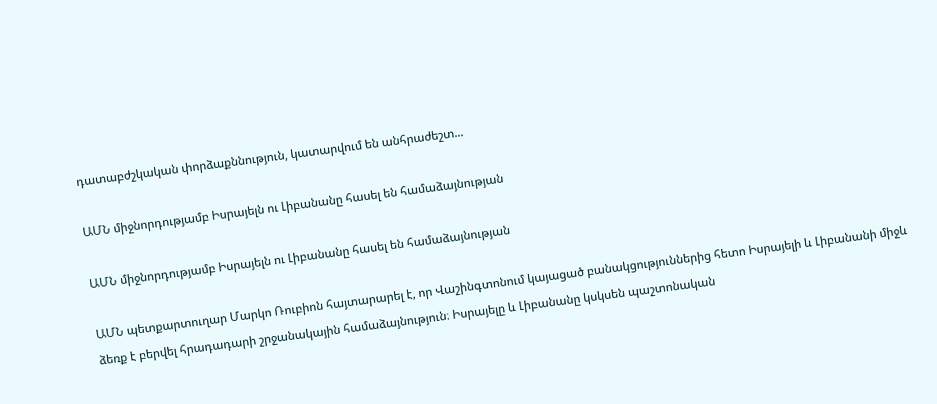դատաբժշկական փորձաքննություն, կատարվում են անհրաժեշտ...

ԱՄՆ միջնորդությամբ Իսրայելն ու Լիբանանը հասել են համաձայնության

ԱՄՆ միջնորդությամբ Իսրայելն ու Լիբանանը հասել են համաձայնության

ԱՄՆ պետքարտուղար Մարկո Ռուբիոն հայտարարել է, որ Վաշինգտոնում կայացած բանակցություններից հետո Իսրայելի և Լիբանանի միջև ձեռք է բերվել հրադադարի շրջանակային համաձայնություն։ Իսրայելը և Լիբանանը կսկսեն պաշտոնական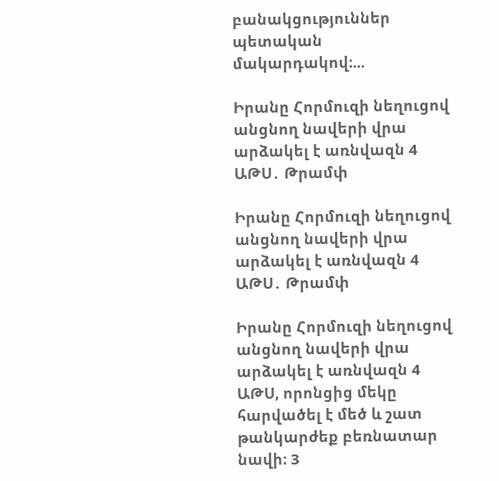բանակցություններ պետական մակարդակով։...

Իրանը Հորմուզի նեղուցով անցնող նավերի վրա արձակել է առնվազն 4 ԱԹՍ․ Թրամփ

Իրանը Հորմուզի նեղուցով անցնող նավերի վրա արձակել է առնվազն 4 ԱԹՍ․ Թրամփ

Իրանը Հորմուզի նեղուցով անցնող նավերի վրա արձակել է առնվազն 4 ԱԹՍ, որոնցից մեկը հարվածել է մեծ և շատ թանկարժեք բեռնատար նավի։ 3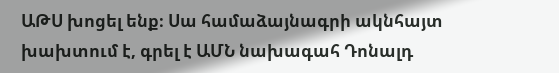ԱԹՍ խոցել ենք։ Սա համաձայնագրի ակնհայտ խախտում է, գրել է ԱՄՆ նախագահ Դոնալդ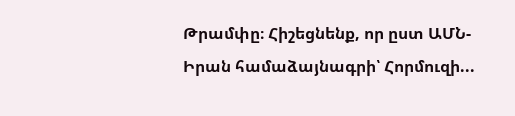Թրամփը։ Հիշեցնենք, որ ըստ ԱՄՆ-Իրան համաձայնագրի՝ Հորմուզի...